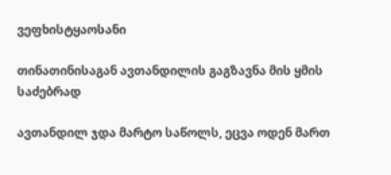ვეფხისტყაოსანი

თინათინისაგან ავთანდილის გაგზავნა მის ყმის საძებრად

ავთანდილ ჯდა მარტო საწოლს, ეცვა ოდენ მართ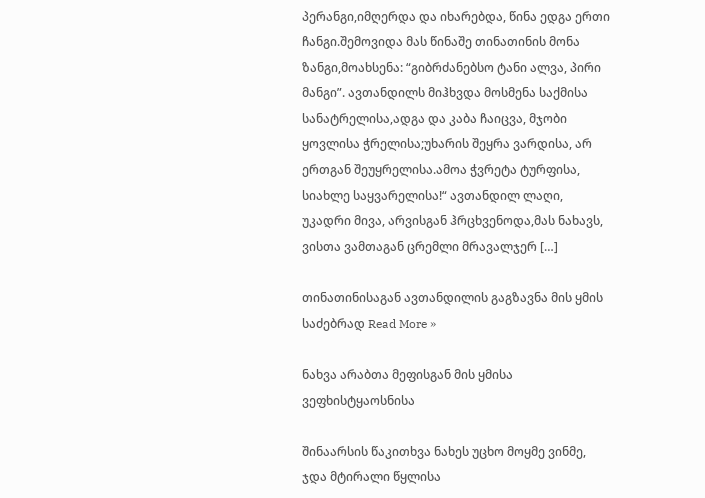პერანგი,იმღერდა და იხარებდა, წინა ედგა ერთი ჩანგი.შემოვიდა მას წინაშე თინათინის მონა ზანგი,მოახსენა: “გიბრძანებსო ტანი ალვა, პირი მანგი”. ავთანდილს მიჰხვდა მოსმენა საქმისა სანატრელისა,ადგა და კაბა ჩაიცვა, მჯობი ყოვლისა ჭრელისა;უხარის შეყრა ვარდისა, არ ერთგან შეუყრელისა.ამოა ჭვრეტა ტურფისა, სიახლე საყვარელისა!“ ავთანდილ ლაღი, უკადრი მივა, არვისგან ჰრცხვენოდა,მას ნახავს, ვისთა ვამთაგან ცრემლი მრავალჯერ […]

თინათინისაგან ავთანდილის გაგზავნა მის ყმის საძებრად Read More »

ნახვა არაბთა მეფისგან მის ყმისა ვეფხისტყაოსნისა

შინაარსის წაკითხვა ნახეს უცხო მოყმე ვინმე, ჯდა მტირალი წყლისა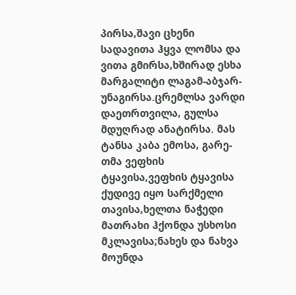პირსა,შავი ცხენი სადავითა ჰყვა ლომსა და ვითა გმირსა,ხშირად ესხა მარგალიტი ლაგამ-აბჯარ-უნაგირსა.ცრემლსა ვარდი დაეთრთვილა, გულსა მდუღრად ანატირსა. მას ტანსა კაბა ემოსა, გარე-თმა ვეფხის ტყავისა,ვეფხის ტყავისა ქუდივე იყო სარქმელი თავისა,ხელთა ნაჭედი მათრახი ჰქონდა უსხოსი მკლავისა;ნახეს და ნახვა მოუნდა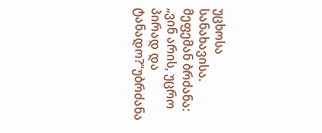უცხოსა სანახავისა. მეფემან ბრძანა: „ვინ არის, უცრო პირად და ტანადო?“უბრძანა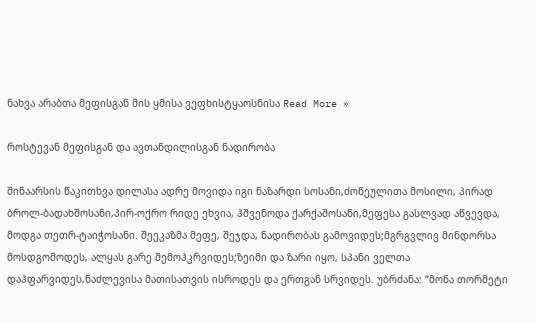ნახვა არაბთა მეფისგან მის ყმისა ვეფხისტყაოსნისა Read More »

როსტევან მეფისგან და ავთანდილისგან ნადირობა

შინაარსის წაკითხვა დილასა ადრე მოვიდა იგი ნაზარდი სოსანი,ძოწეულითა მოსილი, პირად ბროლ-ბადახშოსანი,პირ-ოქრო რიდე ეხვია, ჰშვენოდა ქარქაშოსანი,მეფესა გასლვად აწვევდა, მოდგა თეთრ-ტაიჭოსანი. შეეკაზმა მეფე, შეჯდა, ნადირობას გამოვიდეს;მგრგვლივ მინდორსა მოსდგომოდეს, ალყას გარე შემოჰკრვიდეს;ზეიმი და ზარი იყო, სპანი ველთა დაჰფარვიდეს,ნაძლევისა მათისათვის ისროდეს და ერთგან სრვიდეს. უბრძანა: “მონა თორმეტი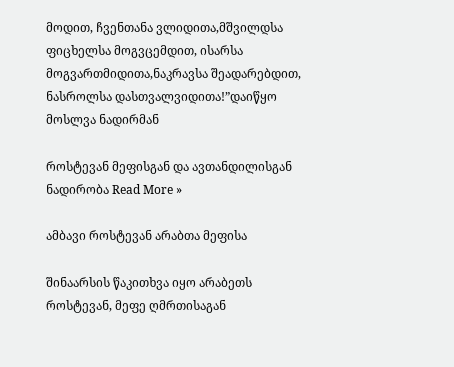მოდით, ჩვენთანა ვლიდითა,მშვილდსა ფიცხელსა მოგვცემდით, ისარსა მოგვართმიდითა,ნაკრავსა შეადარებდით, ნასროლსა დასთვალვიდითა!”დაიწყო მოსლვა ნადირმან

როსტევან მეფისგან და ავთანდილისგან ნადირობა Read More »

ამბავი როსტევან არაბთა მეფისა

შინაარსის წაკითხვა იყო არაბეთს როსტევან, მეფე ღმრთისაგან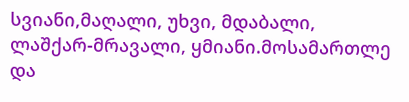სვიანი,მაღალი, უხვი, მდაბალი, ლაშქარ-მრავალი, ყმიანი.მოსამართლე და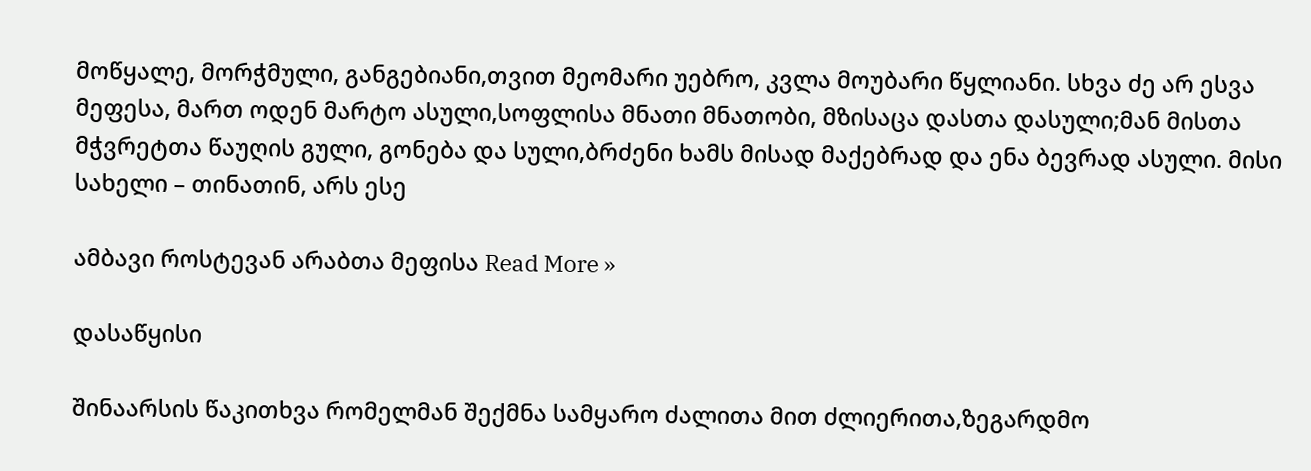მოწყალე, მორჭმული, განგებიანი,თვით მეომარი უებრო, კვლა მოუბარი წყლიანი. სხვა ძე არ ესვა მეფესა, მართ ოდენ მარტო ასული,სოფლისა მნათი მნათობი, მზისაცა დასთა დასული;მან მისთა მჭვრეტთა წაუღის გული, გონება და სული,ბრძენი ხამს მისად მაქებრად და ენა ბევრად ასული. მისი სახელი – თინათინ, არს ესე

ამბავი როსტევან არაბთა მეფისა Read More »

დასაწყისი

შინაარსის წაკითხვა რომელმან შექმნა სამყარო ძალითა მით ძლიერითა,ზეგარდმო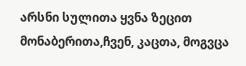არსნი სულითა ყვნა ზეცით მონაბერითა,ჩვენ, კაცთა, მოგვცა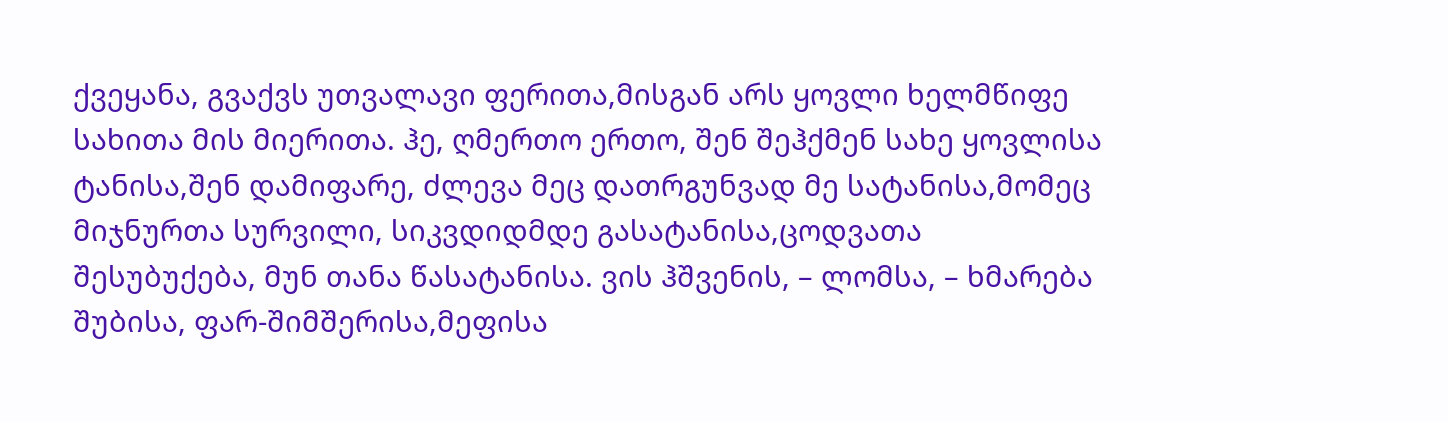ქვეყანა, გვაქვს უთვალავი ფერითა,მისგან არს ყოვლი ხელმწიფე სახითა მის მიერითა. ჰე, ღმერთო ერთო, შენ შეჰქმენ სახე ყოვლისა ტანისა,შენ დამიფარე, ძლევა მეც დათრგუნვად მე სატანისა,მომეც მიჯნურთა სურვილი, სიკვდიდმდე გასატანისა,ცოდვათა შესუბუქება, მუნ თანა წასატანისა. ვის ჰშვენის, – ლომსა, – ხმარება შუბისა, ფარ-შიმშერისა,მეფისა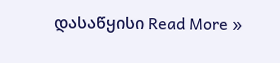დასაწყისი Read More »